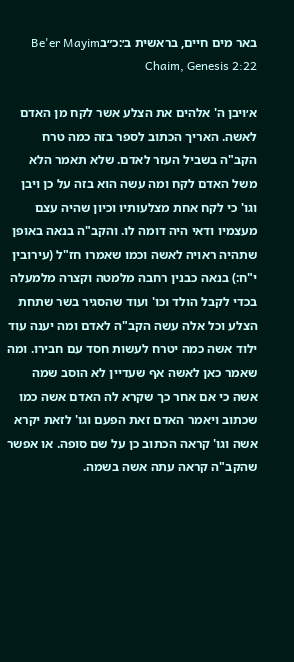באר מים חיים, בראשית ב׳:כ״בBe'er Mayim Chaim, Genesis 2:22

א׳ויבן ה' אלהים את הצלע אשר לקח מן האדם לאשה. האריך הכתוב לספר בזה כמה טרח הקב"ה בשביל העזר לאדם. שלא תאמר הלא משל האדם לקח ומה עשה הוא בזה על כן ויבן וגו' כי לקח אחת מצלעותיו וכיון שהיה עצם מעצמיו ודאי היה דומה לו. והקב"ה בנאה באופן שתהיה ראויה לאשה וכמו שאמרו חז"ל (עירובין י"ח:) בנאה כבנין רחבה מלמטה וקצרה מלמעלה בכדי לקבל הולד וכו' ועוד שהסגיר בשר שתחת הצלע וכל אלה עשה הקב"ה לאדם ומה יענה עוד ילוד אשה כמה יטרח לעשות חסד עם חבירו. ומה שאמר כאן לאשה אף שעדיין לא הוסב שמה אשה כי אם אחר כך שקרא לה האדם אשה כמו שכתוב ויאמר האדם זאת הפעם וגו' לזאת יקרא אשה וגו' קראה הכתוב כן על שם סופה. או אפשר שהקב"ה קראה עתה אשה בשמה.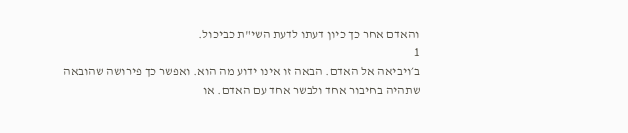והאדם אחר כך כיון דעתו לדעת השי"ת כביכול.
1
ב׳ויביאה אל האדם. הבאה זו אינו ידוע מה הוא. ואפשר כך פירושה שהובאה שתהיה בחיבור אחד ולבשר אחד עם האדם. או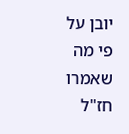יובן על פי מה שאמרו חז"ל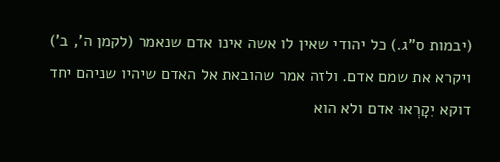(יבמות ס"ג.) כל יהודי שאין לו אשה אינו אדם שנאמר (לקמן ה', ב') ויקרא את שמם אדם. ולזה אמר שהובאת אל האדם שיהיו שניהם יחד דוקא יִקָרְאוּ אדם ולא הוא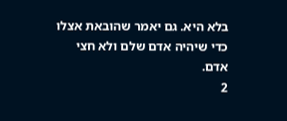בלא היא. גם יאמר שהובאת אצלו כדי שיהיה אדם שלם ולא חצי אדם.
2